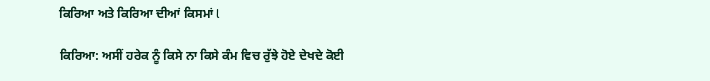ਕਿਰਿਆ ਅਤੇ ਕਿਰਿਆ ਦੀਆਂ ਕਿਸਮਾਂ l

ਕਿਰਿਆ: ਅਸੀਂ ਹਰੇਕ ਨੂੰ ਕਿਸੇ ਨਾ ਕਿਸੇ ਕੰਮ ਵਿਚ ਰੁੱਝੇ ਹੋਏ ਦੇਖਦੇ ਕੋਈ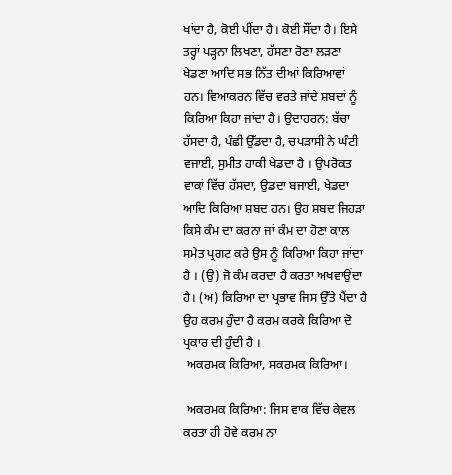ਖਾਂਦਾ ਹੈ, ਕੋਈ ਪੀਂਦਾ ਹੈ। ਕੋਈ ਸੌਂਦਾ ਹੈ। ਇਸੇ ਤਰ੍ਹਾਂ ਪੜ੍ਹਨਾ ਲਿਖਣਾ, ਹੱਸਣਾ ਰੋਣਾ ਲੜਣਾ ਖੇਡਣਾ ਆਦਿ ਸਭ ਨਿੱਤ ਦੀਆਂ ਕਿਰਿਆਵਾਂ ਹਨ। ਵਿਆਕਰਨ ਵਿੱਚ ਵਰਤੇ ਜਾਂਦੇ ਸ਼ਬਦਾਂ ਨੂੰ ਕਿਰਿਆ ਕਿਹਾ ਜਾਂਦਾ ਹੈ। ਉਦਾਹਰਨ: ਬੱਚਾ ਹੱਸਦਾ ਹੈ, ਪੰਛੀ ਉੱਡਦਾ ਹੈ, ਚਪੜਾਸੀ ਨੇ ਘੰਟੀ ਵਜਾਈ, ਸੁਮੀਤ ਹਾਕੀ ਖੇਡਦਾ ਹੈ । ਉਪਰੋਕਤ ਵਾਕਾਂ ਵਿੱਚ ਹੱਸਦਾ, ਉਡਦਾ ਬਜਾਈ, ਖੇਡਦਾ ਆਦਿ ਕਿਰਿਆ ਸ਼ਬਦ ਹਨ। ਉਹ ਸ਼ਬਦ ਜਿਹੜਾ ਕਿਸੇ ਕੰਮ ਦਾ ਕਰਨਾ ਜਾਂ ਕੰਮ ਦਾ ਹੋਣਾ ਕਾਲ ਸਮੇਤ ਪ੍ਰਗਟ ਕਰੇ ਉਸ ਨੂੰ ਕਿਰਿਆ ਕਿਹਾ ਜਾਂਦਾ ਹੈ । (ਉ) ਜੋ ਕੰਮ ਕਰਦਾ ਹੈ ਕਰਤਾ ਅਖਵਾਉਂਦਾ ਹੈ। (ਅ) ਕਿਰਿਆ ਦਾ ਪ੍ਰਭਾਵ ਜਿਸ ਉੱਤੇ ਪੈਂਦਾ ਹੈ ਉਹ ਕਰਮ ਹੁੰਦਾ ਹੈ ਕਰਮ ਕਰਕੇ ਕਿਰਿਆ ਦੋ ਪ੍ਰਕਾਰ ਦੀ ਹੁੰਦੀ ਹੈ ।
 ਅਕਰਮਕ ਕਿਰਿਆ, ਸਕਰਮਕ ਕਿਰਿਆ।

 ਅਕਰਮਕ ਕਿਰਿਆ: ਜਿਸ ਵਾਕ ਵਿੱਚ ਕੇਵਲ ਕਰਤਾ ਹੀ ਹੋਵੇ ਕਰਮ ਨਾ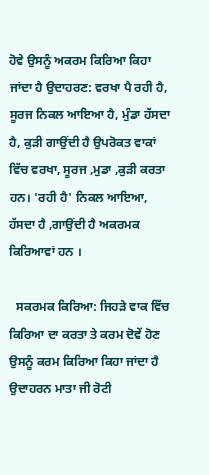ਹੋਵੇ ਉਸਨੂੰ ਅਕਰਮ ਕਿਰਿਆ ਕਿਹਾ ਜਾਂਦਾ ਹੈ ਉਦਾਹਰਣ: ਵਰਖਾ ਪੈ ਰਹੀ ਹੈ, ਸੂਰਜ ਨਿਕਲ ਆਇਆ ਹੈ, ਮੁੰਡਾ ਹੱਸਦਾ ਹੈ, ਕੁੜੀ ਗਾਉਂਦੀ ਹੈ ਉਪਰੋਕਤ ਵਾਕਾਂ ਵਿੱਚ ਵਰਖਾ, ਸੂਰਜ ,ਮੁਡਾ ,ਕੁੜੀ ਕਰਤਾ ਹਨ। 'ਰਹੀ ਹੈ' ਨਿਕਲ ਆਇਆ, ਹੱਸਦਾ ਹੈ ,ਗਾਉਂਦੀ ਹੈ ਅਕਰਮਕ ਕਿਰਿਆਵਾਂ ਹਨ ।

  ਸਕਰਮਕ ਕਿਰਿਆ: ਜਿਹੜੇ ਵਾਕ ਵਿੱਚ ਕਿਰਿਆ ਦਾ ਕਰਤਾ ਤੇ ਕਰਮ ਦੋਵੇਂ ਹੋਣ ਉਸਨੂੰ ਕਰਮ ਕਿਰਿਆ ਕਿਹਾ ਜਾਂਦਾ ਹੈ ਉਦਾਹਰਨ ਮਾਤਾ ਜੀ ਰੋਟੀ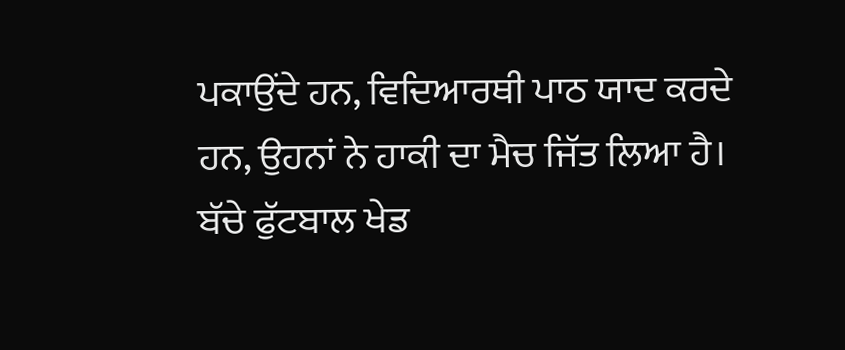ਪਕਾਉਂਦੇ ਹਨ, ਵਿਦਿਆਰਥੀ ਪਾਠ ਯਾਦ ਕਰਦੇ ਹਨ, ਉਹਨਾਂ ਨੇ ਹਾਕੀ ਦਾ ਮੈਚ ਜਿੱਤ ਲਿਆ ਹੈ। ਬੱਚੇ ਫੁੱਟਬਾਲ ਖੇਡ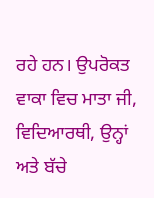ਰਹੇ ਹਨ। ਉਪਰੋਕਤ ਵਾਕਾ ਵਿਚ ਮਾਤਾ ਜੀ, ਵਿਦਿਆਰਥੀ, ਉਨ੍ਹਾਂ ਅਤੇ ਬੱਚੇ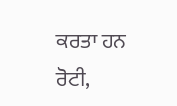ਕਰਤਾ ਹਨ ਰੋਟੀ,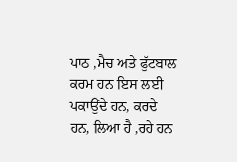ਪਾਠ ,ਮੈਚ ਅਤੇ ਫੁੱਟਬਾਲ ਕਰਮ ਹਨ ਇਸ ਲਈ ਪਕਾਉਂਦੇ ਹਨ, ਕਰਦੇ ਹਨ, ਲਿਆ ਹੈ ,ਰਹੇ ਹਨ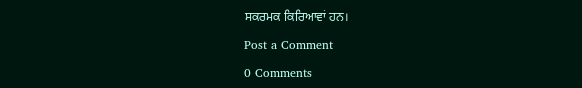ਸਕਰਮਕ ਕਿਰਿਆਵਾਂ ਹਨ।

Post a Comment

0 Comments